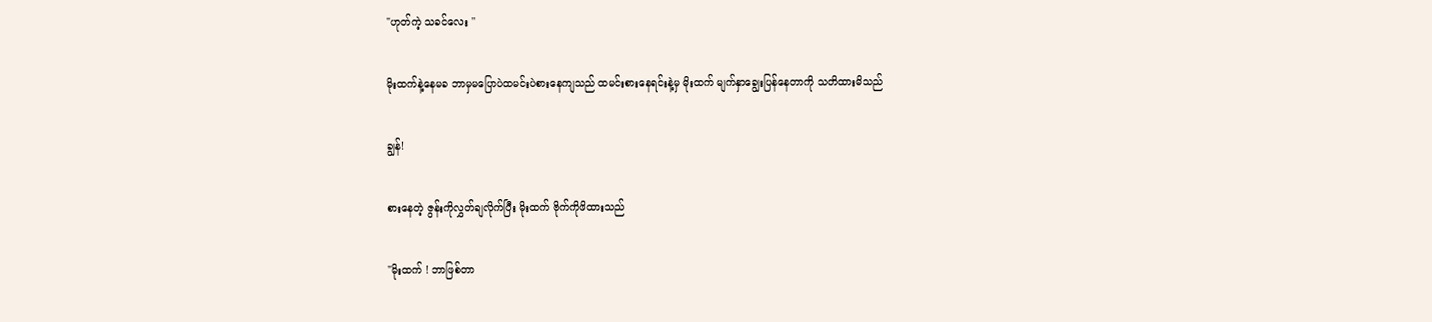"ဟုတ်ကဲ့ သခင်လေး ''

မိုးထက်နဲ့နေမခ ဘာမှမပြောပဲထမင်းပဲစားနေကျသည် ထမင်းစားနေရင်းနဲ့မှ မိုးထက် မျက်နှာချွေးပြန်နေတာကို သတိထားမိသည်

ချွန်!

စားနေတဲ့ ဇွန်းကိုလွှတ်ချလိုက်ပြီး မိုးထက် ဗိုက်ကိုဖိထားသည်

"မိုးထက် ! ဘာဖြစ်တာ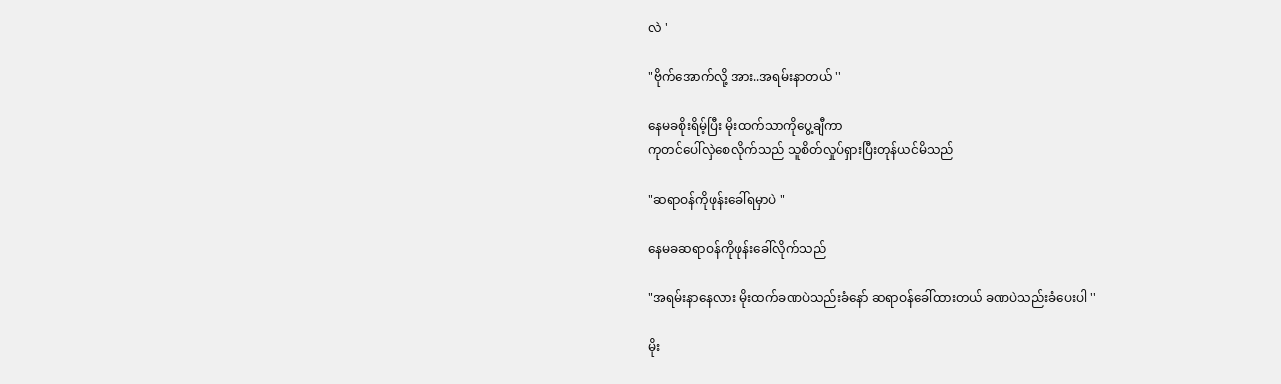လဲ '

"ဗိုက်အောက်လို့ အား..အရမ်းနာတယ် ''

နေမခစိုးရိမ့်ပြီး မိုးထက်သာကိုပွေ့ချီကာ
ကုတင်ပေါ်လှဲစေလိုက်သည် သူစိတ်လှုပ်ရှားပြီးတုန်ယင်မိသည်

"ဆရာဝန်ကိုဖုန်းခေါ်ရမှာပဲ "

နေမခဆရာဝန်ကိုဖုန်းခေါ်လိုက်သည်

"အရမ်းနာနေလား မိုးထက်ခဏပဲသည်းခံနော် ဆရာဝန်ခေါ်ထားတယ် ခဏပဲသည်းခံပေးပါ ''

မိုး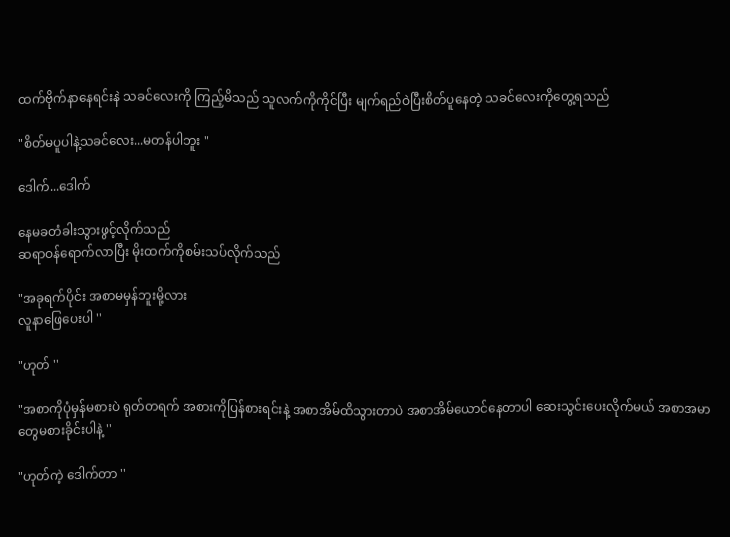ထက်ဗိုက်နာနေရင်းနဲ သခင်လေးကို ကြည့်မိသည် သူလက်ကိုကိုင်ပြီး မျက်ရည်ဝဲပြီးစိတ်ပူနေတဲ့ သခင်လေးကိုတွေ့ရသည်

"စိတ်မပူပါနဲ့သခင်လေး...မတန်ပါဘူး "

ဒေါက်...ဒေါက်

နေမခတံခါးသွားဖွင့်လိုက်သည်
ဆရာဝန်ရောက်လာပြီး မိုးထက်ကိုစမ်းသပ်လိုက်သည်

"အခုရက်ပိုင်း အစာမမှန်ဘူးမို့လား
လူနာဖြေပေးပါ ''

"ဟုတ် ''

"အစာကိုပုံမှန်မစားပဲ ရုတ်တရက် အစားကိုပြန်စားရင်းနဲ့ အစာအိမ်ထိသွားတာပဲ အစာအိမ်ယောင်နေတာပါ ဆေးသွင်းပေးလိုက်မယ် အစာအမာတွေမစားခိုင်းပါနဲ့ ''

"ဟုတ်ကဲ့ ဒေါက်တာ ''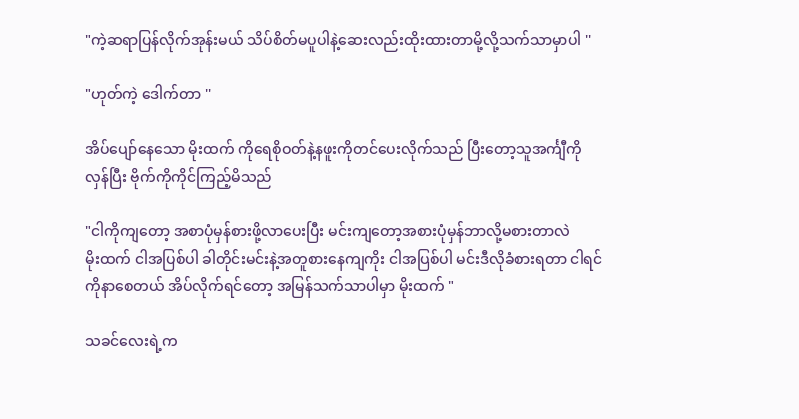"ကဲ့ဆရာပြန်လိုက်အုန်းမယ် သိပ်စိတ်မပူပါနဲ့ဆေးလည်းထိုးထားတာမို့လို့သက်သာမှာပါ ''

"ဟုတ်ကဲ့ ဒေါက်တာ ''

အိပ်ပျော်နေသော မိုးထက် ကိုရေစိုဝတ်နဲ့နဖူးကိုတင်ပေးလိုက်သည် ပြီးတော့သူအင်္ကျီကို လှန်ပြီး ဗိုက်ကိုကိုင်ကြည့်မိသည်

"ငါကိုကျတော့ အစာပုံမှန်စားဖို့လာပေးပြီး မင်းကျတော့အစားပုံမှန်ဘာလို့မစားတာလဲ
မိုးထက် ငါအပြစ်ပါ ခါတိုင်းမင်းနဲ့အတူစားနေကျကိုး ငါအပြစ်ပါ မင်းဒီလိုခံစားရတာ ငါရင်ကိုနာစေတယ် အိပ်လိုက်ရင်တော့ အမြန်သက်သာပါမှာ မိုးထက် "

သခင်လေးရဲ့က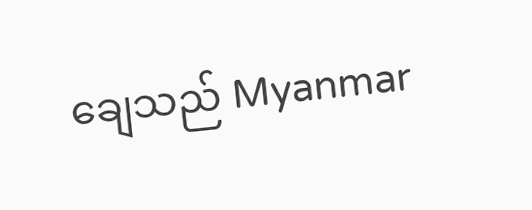ချေသည် Myanmar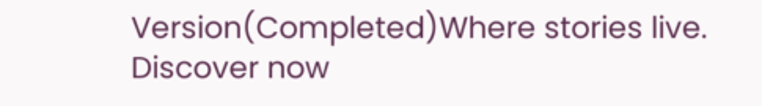Version(Completed)Where stories live. Discover now